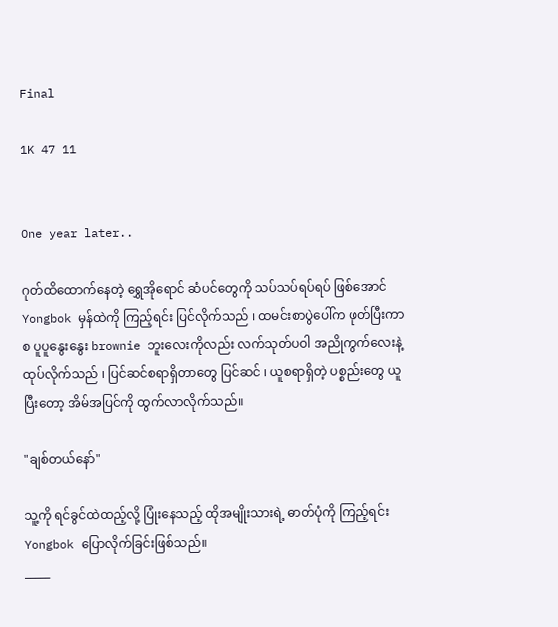Final

1K 47 11


One year later..

ဂုတ်ထိထောက်နေတဲ့ ရွှေအိုရောင် ဆံပင်တွေကို သပ်သပ်ရပ်ရပ် ဖြစ်အောင် Yongbok မှန်ထဲကို ကြည့်ရင်း ပြင်လိုက်သည် ၊ ထမင်းစာပွဲပေါ်က ဖုတ်ပြီးကာစ ပူပူနွေးနွေး brownie ဘူးလေးကိုလည်း လက်သုတ်ပဝါ အညိုကွက်လေးနဲ့ ထုပ်လိုက်သည် ၊ ပြင်ဆင်စရာရှိတာတွေ ပြင်ဆင် ၊ ယူစရာရှိတဲ့ ပစ္စည်းတွေ ယူပြီးတော့ အိမ်အပြင်ကို ထွက်လာလိုက်သည်။

"ချစ်တယ်နော်"

သူ့ကို ရင်ခွင်ထဲထည့်လို့ ပြုံးနေသည့် ထိုအမျိုးသားရဲ့ ဓာတ်ပုံကို ကြည့်ရင်း Yongbok ပြောလိုက်ခြင်းဖြစ်သည်။
_____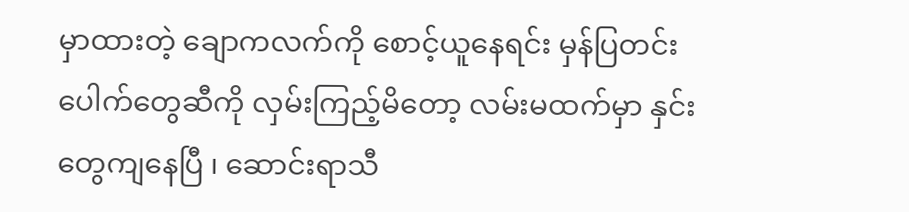မှာထားတဲ့ ချောကလက်ကို စောင့်ယူနေရင်း မှန်ပြတင်းပေါက်တွေဆီကို လှမ်းကြည့်မိတော့ လမ်းမထက်မှာ နှင်းတွေကျနေပြီ ၊ ဆောင်းရာသီ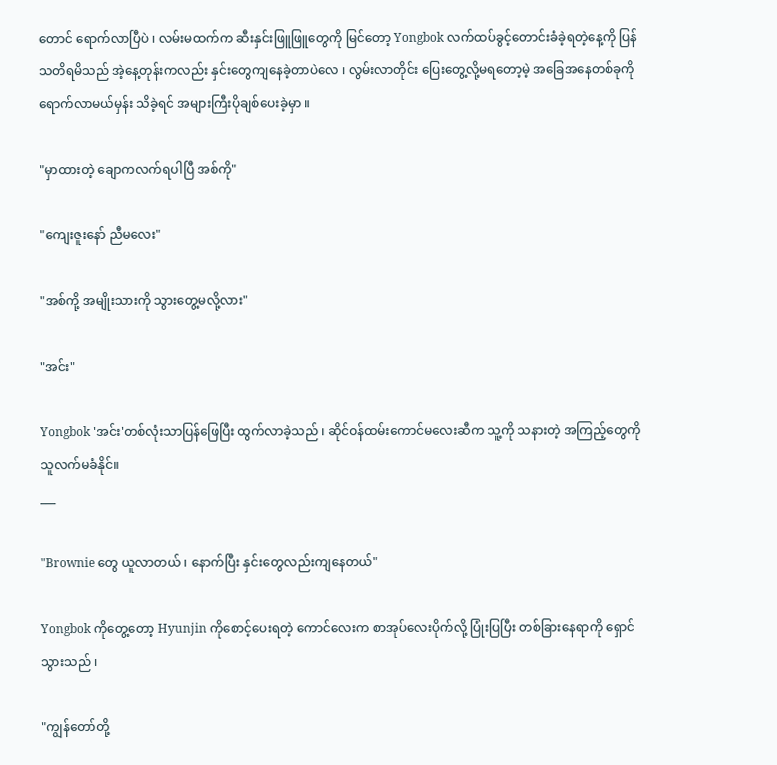တောင် ရောက်လာပြီပဲ ၊ လမ်းမထက်က ဆီးနှင်းဖြူဖြူတွေကို မြင်တော့ Yongbok လက်ထပ်ခွင့်တောင်းခံခဲ့ရတဲ့နေ့ကို ပြန်သတိရမိသည် အဲ့နေ့တုန်းကလည်း နှင်းတွေကျနေခဲ့တာပဲလေ ၊ လွမ်းလာတိုင်း ပြေးတွေ့လို့မရတော့မဲ့ အခြေအနေတစ်ခုကို ရောက်လာမယ်မှန်း သိခဲ့ရင် အများကြီးပိုချစ်ပေးခဲ့မှာ ။

"မှာထားတဲ့ ချောကလက်ရပါပြီ အစ်ကို"

"ကျေးဇူးနော် ညီမလေး"

"အစ်ကို့ အမျိုးသားကို သွားတွေ့မလို့လား"

"အင်း"

Yongbok 'အင်း'တစ်လုံးသာပြန်ဖြေပြီး ထွက်လာခဲ့သည် ၊ ဆိုင်ဝန်ထမ်းကောင်မလေးဆီက သူ့ကို သနားတဲ့ အကြည့်တွေကို သူလက်မခံနိုင်။
___

"Brownie တွေ ယူလာတယ် ၊ နောက်ပြီး နှင်းတွေလည်းကျနေတယ်"

Yongbok ကိုတွေ့တော့ Hyunjin ကိုစောင့်ပေးရတဲ့ ကောင်လေးက စာအုပ်လေးပိုက်လို့ ပြုံးပြပြီး တစ်ခြားနေရာကို ရှောင်သွားသည် ၊

"ကျွန်တော်တို့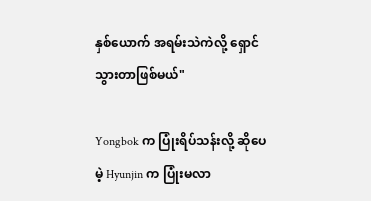နှစ်ယောက် အရမ်းသဲကဲလို့ ရှောင်သွားတာဖြစ်မယ်"

Yongbok က ပြုံးရိပ်သန်းလို့ ဆိုပေမဲ့ Hyunjin က ပြုံးမလာ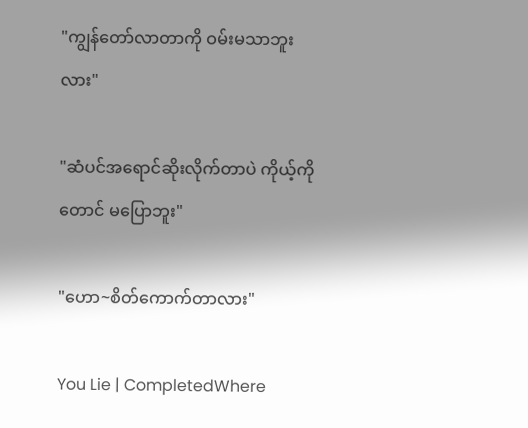"ကျွန်တော်လာတာကို ဝမ်းမသာဘူးလား"

"ဆံပင်အရောင်ဆိုးလိုက်တာပဲ ကိုယ့်ကိုတောင် မပြောဘူး"

"ဟော~စိတ်ကောက်တာလား"

You Lie | CompletedWhere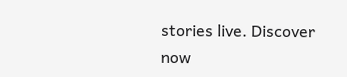stories live. Discover now